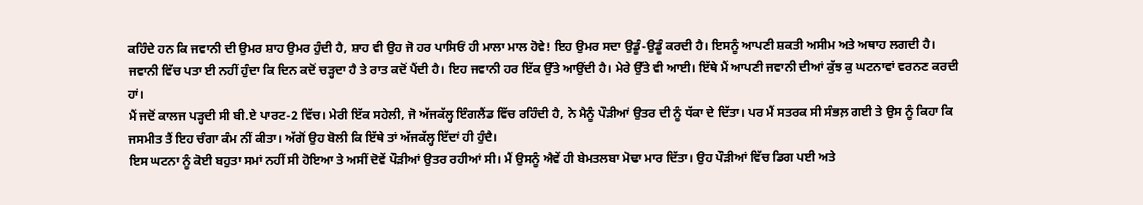ਕਹਿੰਦੇ ਹਨ ਕਿ ਜਵਾਨੀ ਦੀ ਉਮਰ ਸ਼ਾਹ ਉਮਰ ਹੁੰਦੀ ਹੈ, ਸ਼ਾਹ ਵੀ ਉਹ ਜੋ ਹਰ ਪਾਸਿਓਂ ਹੀ ਮਾਲਾ ਮਾਲ ਹੋਵੇ! ਇਹ ਉਮਰ ਸਦਾ ਉਡੂੰ-ਉਡੂੰ ਕਰਦੀ ਹੈ। ਇਸਨੂੰ ਆਪਣੀ ਸ਼ਕਤੀ ਅਸੀਮ ਅਤੇ ਅਥਾਹ ਲਗਦੀ ਹੈ। ਜਵਾਨੀ ਵਿੱਚ ਪਤਾ ਈ ਨਹੀਂ ਹੁੰਦਾ ਕਿ ਦਿਨ ਕਦੋਂ ਚੜ੍ਹਦਾ ਹੈ ਤੇ ਰਾਤ ਕਦੋਂ ਪੈਂਦੀ ਹੈ। ਇਹ ਜਵਾਨੀ ਹਰ ਇੱਕ ਉੱਤੇ ਆਉਂਦੀ ਹੈ। ਮੇਰੇ ਉੱਤੇ ਵੀ ਆਈ। ਇੱਥੇ ਮੈਂ ਆਪਣੀ ਜਵਾਨੀ ਦੀਆਂ ਕੁੱਝ ਕੁ ਘਟਨਾਵਾਂ ਵਰਨਣ ਕਰਦੀ ਹਾਂ।
ਮੈਂ ਜਦੋਂ ਕਾਲਜ ਪੜ੍ਹਦੀ ਸੀ ਬੀ.ਏ ਪਾਰਟ-2 ਵਿੱਚ। ਮੇਰੀ ਇੱਕ ਸਹੇਲੀ, ਜੋ ਅੱਜਕੱਲ੍ਹ ਇੰਗਲੈਂਡ ਵਿੱਚ ਰਹਿੰਦੀ ਹੈ, ਨੇ ਮੈਨੂੰ ਪੌੜੀਆਂ ਉਤਰ ਦੀ ਨੂੰ ਧੱਕਾ ਦੇ ਦਿੱਤਾ। ਪਰ ਮੈਂ ਸਤਰਕ ਸੀ ਸੰਭਲ਼ ਗਈ ਤੇ ਉਸ ਨੂੰ ਕਿਹਾ ਕਿ ਜਸਮੀਤ ਤੈਂ ਇਹ ਚੰਗਾ ਕੰਮ ਨੀਂ ਕੀਤਾ। ਅੱਗੋਂ ਉਹ ਬੋਲੀ ਕਿ ਇੱਥੇ ਤਾਂ ਅੱਜਕੱਲ੍ਹ ਇੱਦਾਂ ਹੀ ਹੁੰਦੈ।
ਇਸ ਘਟਨਾ ਨੂੰ ਕੋਈ ਬਹੁਤਾ ਸਮਾਂ ਨਹੀਂ ਸੀ ਹੋਇਆ ਤੇ ਅਸੀਂ ਦੋਵੇਂ ਪੌੜੀਆਂ ਉਤਰ ਰਹੀਆਂ ਸੀ। ਮੈਂ ਉਸਨੂੰ ਐਵੇਂ ਹੀ ਬੇਮਤਲਬਾ ਮੋਢਾ ਮਾਰ ਦਿੱਤਾ। ਉਹ ਪੌੜੀਆਂ ਵਿੱਚ ਡਿਗ ਪਈ ਅਤੇ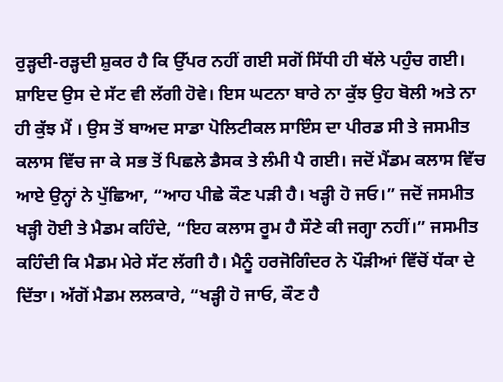ਰੁੜ੍ਹਦੀ-ਰੜ੍ਹਦੀ ਸ਼ੁਕਰ ਹੈ ਕਿ ਉੱਪਰ ਨਹੀਂ ਗਈ ਸਗੋਂ ਸਿੱਧੀ ਹੀ ਥੱਲੇ ਪਹੁੰਚ ਗਈ। ਸ਼ਾਇਦ ਉਸ ਦੇ ਸੱਟ ਵੀ ਲੱਗੀ ਹੋਵੇ। ਇਸ ਘਟਨਾ ਬਾਰੇ ਨਾ ਕੁੱਝ ਉਹ ਬੋਲੀ ਅਤੇ ਨਾ ਹੀ ਕੁੱਝ ਮੈਂ । ਉਸ ਤੋਂ ਬਾਅਦ ਸਾਡਾ ਪੋਲਿਟੀਕਲ ਸਾਇੰਸ ਦਾ ਪੀਰਡ ਸੀ ਤੇ ਜਸਮੀਤ ਕਲਾਸ ਵਿੱਚ ਜਾ ਕੇ ਸਭ ਤੋਂ ਪਿਛਲੇ ਡੈਸਕ ਤੇ ਲੰਮੀ ਪੈ ਗਈ। ਜਦੋਂ ਮੈਂਡਮ ਕਲਾਸ ਵਿੱਚ ਆਏ ਉਨ੍ਹਾਂ ਨੇ ਪੁੱਛਿਆ, “ਆਹ ਪੀਛੇ ਕੌਣ ਪੜੀ ਹੈ। ਖੜ੍ਹੀ ਹੋ ਜਓ।” ਜਦੋਂ ਜਸਮੀਤ ਖੜ੍ਹੀ ਹੋਈ ਤੇ ਮੈਡਮ ਕਹਿੰਦੇ, “ਇਹ ਕਲਾਸ ਰੂਮ ਹੈ ਸੌਣੇ ਕੀ ਜਗ੍ਹਾ ਨਹੀਂ।” ਜਸਮੀਤ ਕਹਿੰਦੀ ਕਿ ਮੈਡਮ ਮੇਰੇ ਸੱਟ ਲੱਗੀ ਹੈ। ਮੈਨੂੰ ਹਰਜੋਗਿੰਦਰ ਨੇ ਪੌੜੀਆਂ ਵਿੱਚੋਂ ਧੱਕਾ ਦੇ ਦਿੱਤਾ। ਅੱਗੋਂ ਮੈਡਮ ਲਲਕਾਰੇ, “ਖੜ੍ਹੀ ਹੋ ਜਾਓ, ਕੌਣ ਹੈ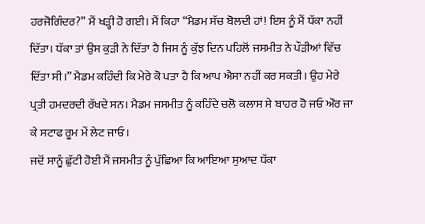ਹਰਜੋਗਿੰਦਰ?” ਮੈਂ ਖੜ੍ਹੀ ਹੋ ਗਈ। ਮੈਂ ਕਿਹਾ “ਮੈਡਮ ਸੱਚ ਬੋਲਦੀ ਹਾਂ! ਇਸ ਨੂੰ ਮੈਂ ਧੱਕਾ ਨਹੀਂ ਦਿੱਤਾ। ਧੱਕਾ ਤਾਂ ਉਸ ਕੁੜੀ ਨੇ ਦਿੱਤਾ ਹੈ ਜਿਸ ਨੂੰ ਕੁੱਝ ਦਿਨ ਪਹਿਲੋਂ ਜਸਮੀਤ ਨੇ ਪੌੜੀਆਂ ਵਿੱਚ ਦਿੱਤਾ ਸੀ।” ਮੈਡਮ ਕਹਿੰਦੀ ਕਿ ਮੇਰੇ ਕੋ ਪਤਾ ਹੈ ਕਿ ਆਪ ਐਸਾ ਨਹੀਂ ਕਰ ਸਕਤੀ। ਉਹ ਮੇਰੇ ਪ੍ਰਤੀ ਹਮਦਰਦੀ ਰੱਖਦੇ ਸਨ। ਮੈਡਮ ਜਸਮੀਤ ਨੂੰ ਕਹਿੰਦੇ ਚਲੋ ਕਲਾਸ ਸੇ ਬਾਹਰ ਹੋ ਜਓ ਔਰ ਜਾ ਕੇ ਸਟਾਫ ਰੂਮ ਮੇਂ ਲੇਟ ਜਾਓ।
ਜਦੋਂ ਸਾਨੂੰ ਛੁੱਟੀ ਹੋਈ ਮੈਂ ਜਸਮੀਤ ਨੂੰ ਪੁੱਛਿਆ ਕਿ ਆਇਆ ਸੁਆਦ ਧੱਕਾ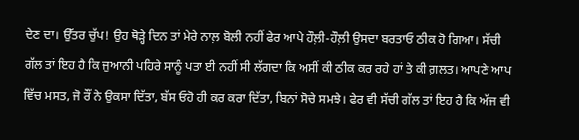ਦੇਣ ਦਾ। ਉੱਤਰ ਚੁੱਪ! ਉਹ ਥੋੜ੍ਹੇ ਦਿਨ ਤਾਂ ਮੇਰੇ ਨਾਲ਼ ਬੋਲੀ ਨਹੀਂ ਫੇਰ ਆਪੇ ਹੌਲ਼ੀ-ਹੌਲ਼ੀ ਉਸਦਾ ਬਰਤਾਓ ਠੀਕ ਹੋ ਗਿਆ। ਸੱਚੀ ਗੱਲ ਤਾਂ ਇਹ ਹੈ ਕਿ ਜੁਆਨੀ ਪਹਿਰੇ ਸਾਨੂੰ ਪਤਾ ਈ ਨਹੀਂ ਸੀ ਲੱਗਦਾ ਕਿ ਅਸੀਂ ਕੀ ਠੀਕ ਕਰ ਰਹੇ ਹਾਂ ਤੇ ਕੀ ਗ਼ਲਤ। ਆਪਣੇ ਆਪ ਵਿੱਚ ਮਸਤ, ਜੋ ਰੌਂ ਨੇ ਉਕਸਾ ਦਿੱਤਾ, ਬੱਸ ਓਹੋ ਹੀ ਕਰ ਕਰਾ ਦਿੱਤਾ, ਬਿਨਾਂ ਸੋਚੇ ਸਮਝੇ। ਫੇਰ ਵੀ ਸੱਚੀ ਗੱਲ ਤਾਂ ਇਹ ਹੈ ਕਿ ਅੱਜ ਵੀ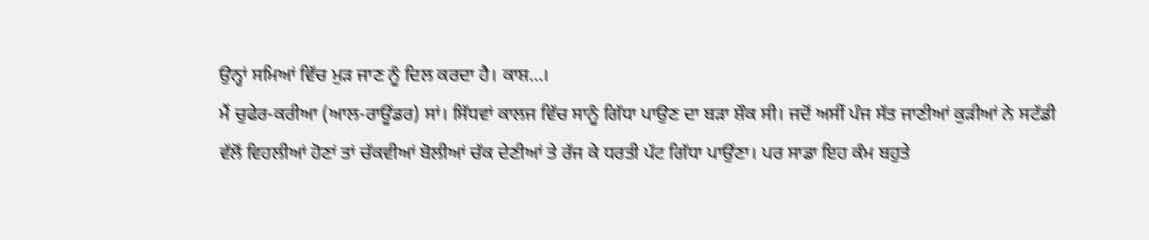ਉਨ੍ਹਾਂ ਸਮਿਆਂ ਵਿੱਚ ਮੁੜ ਜਾਣ ਨੂੰ ਦਿਲ ਕਰਦਾ ਹੈ। ਕਾਸ਼…।
ਮੈਂ ਚੁਫੇਰ-ਕਰੀਆ (ਆਲ-ਰਾਊਂਡਰ) ਸਾਂ। ਸਿੱਧਵਾਂ ਕਾਲਜ ਵਿੱਚ ਸਾਨੂੰ ਗਿੱਧਾ ਪਾਉਣ ਦਾ ਬੜਾ ਸ਼ੌਕ ਸੀ। ਜਦੋਂ ਅਸੀਂ ਪੰਜ ਸੱਤ ਜਾਣੀਆਂ ਕੁੜੀਆਂ ਨੇ ਸਟੱਡੀ ਵੱਲੋਂ ਵਿਹਲੀਆਂ ਹੋਣਾਂ ਤਾਂ ਚੱਕਵੀਆਂ ਬੋਲੀਆਂ ਚੱਕ ਦੇਣੀਆਂ ਤੇ ਰੱਜ ਕੇ ਧਰਤੀ ਪੱਟ ਗਿੱਧਾ ਪਾਉਂਣਾ। ਪਰ ਸਾਡਾ ਇਹ ਕੰਮ ਬਹੁਤੇ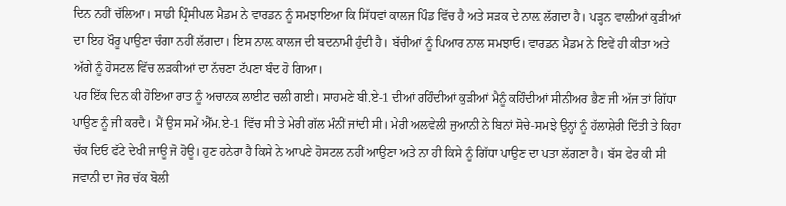ਦਿਨ ਨਹੀਂ ਚੱਲਿਆ। ਸਾਡੀ ਪ੍ਰਿੰਸੀਪਲ ਮੈਡਮ ਨੇ ਵਾਰਡਨ ਨੂੰ ਸਮਝਾਇਆ ਕਿ ਸਿੱਧਵਾਂ ਕਾਲਜ ਪਿੰਡ ਵਿੱਚ ਹੈ ਅਤੇ ਸੜਕ ਦੇ ਨਾਲ਼ ਲੱਗਦਾ ਹੈ। ਪੜ੍ਹਨ ਵਾਲ਼ੀਆਂ ਕੁੜੀਆਂ ਦਾ ਇਹ ਖੌਰੂ ਪਾਉਣਾ ਚੰਗਾ ਨਹੀਂ ਲੱਗਦਾ। ਇਸ ਨਾਲ਼ ਕਾਲਜ ਦੀ ਬਦਨਾਮੀ ਹੁੰਦੀ ਹੈ। ਬੱਚੀਆਂ ਨੂੰ ਪਿਆਰ ਨਾਲ ਸਮਝਾਓ। ਵਾਰਡਨ ਮੈਡਮ ਨੇ ਇਵੇਂ ਹੀ ਕੀਤਾ ਅਤੇ ਅੱਗੇ ਨੂੰ ਹੋਸਟਲ ਵਿੱਚ ਲੜਕੀਆਂ ਦਾ ਨੱਚਣਾ ਟੱਪਣਾ ਬੰਦ ਹੋ ਗਿਆ।
ਪਰ ਇੱਕ ਦਿਨ ਕੀ ਹੋਇਆ ਰਾਤ ਨੂੰ ਅਚਾਨਕ ਲਾਈਟ ਚਲੀ ਗਈ। ਸਾਹਮਣੇ ਬੀ.ਏ-1 ਦੀਆਂ ਰਹਿੰਦੀਆਂ ਕੁੜੀਆਂ ਮੈਨੂੰ ਕਹਿੰਦੀਆਂ ਸੀਨੀਅਰ ਭੈਣ ਜੀ ਅੱਜ ਤਾਂ ਗਿੱਧਾ ਪਾਉਣ ਨੂੰ ਜੀ ਕਰਦੈ। ਮੈਂ ਉਸ ਸਮੇਂ ਐੱਮ.ਏ-1 ਵਿੱਚ ਸੀ ਤੇ ਮੇਰੀ ਗੱਲ ਮੰਨੀਂ ਜਾਂਦੀ ਸੀ। ਮੇਰੀ ਅਲਵੇਲੀ ਜੁਆਨੀ ਨੇ ਬਿਨਾਂ ਸੋਚੇ-ਸਮਝੇ ਉਨ੍ਹਾਂ ਨੂੰ ਹੱਲਾਸ਼ੇਰੀ ਦਿੱਤੀ ਤੇ ਕਿਹਾ ਚੱਕ ਦਿਓ ਫੱਟੇ ਦੇਖੀ ਜਾਊ ਜੋ ਹੋਊ। ਹੁਣ ਹਨੇਰਾ ਹੈ ਕਿਸੇ ਨੇ ਆਪਣੇ ਹੋਸਟਲ ਨਹੀਂ ਆਉਣਾ ਅਤੇ ਨਾ ਹੀ ਕਿਸੇ ਨੂੰ ਗਿੱਧਾ ਪਾਉਣ ਦਾ ਪਤਾ ਲੱਗਣਾ ਹੈ। ਬੱਸ ਫੇਰ ਕੀ ਸੀ ਜਵਾਨੀ ਦਾ ਜੋਰ ਚੱਕ ਬੋਲੀ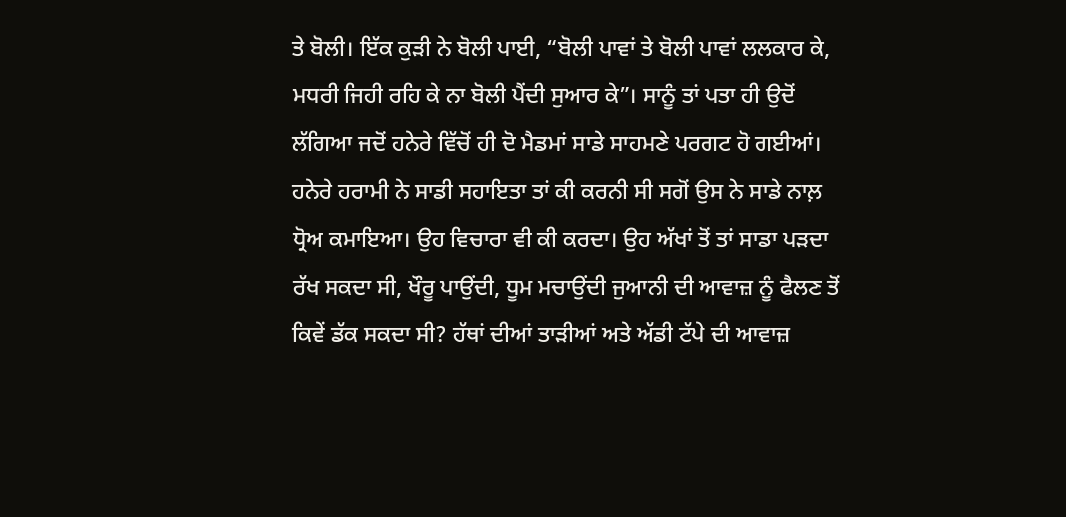ਤੇ ਬੋਲੀ। ਇੱਕ ਕੁੜੀ ਨੇ ਬੋਲੀ ਪਾਈ, “ਬੋਲੀ ਪਾਵਾਂ ਤੇ ਬੋਲੀ ਪਾਵਾਂ ਲਲਕਾਰ ਕੇ, ਮਧਰੀ ਜਿਹੀ ਰਹਿ ਕੇ ਨਾ ਬੋਲੀ ਪੈਂਦੀ ਸੁਆਰ ਕੇ”। ਸਾਨੂੰ ਤਾਂ ਪਤਾ ਹੀ ਉਦੋਂ ਲੱਗਿਆ ਜਦੋਂ ਹਨੇਰੇ ਵਿੱਚੋਂ ਹੀ ਦੋ ਮੈਡਮਾਂ ਸਾਡੇ ਸਾਹਮਣੇ ਪਰਗਟ ਹੋ ਗਈਆਂ। ਹਨੇਰੇ ਹਰਾਮੀ ਨੇ ਸਾਡੀ ਸਹਾਇਤਾ ਤਾਂ ਕੀ ਕਰਨੀ ਸੀ ਸਗੋਂ ਉਸ ਨੇ ਸਾਡੇ ਨਾਲ਼ ਧ੍ਰੋਅ ਕਮਾਇਆ। ਉਹ ਵਿਚਾਰਾ ਵੀ ਕੀ ਕਰਦਾ। ਉਹ ਅੱਖਾਂ ਤੋਂ ਤਾਂ ਸਾਡਾ ਪੜਦਾ ਰੱਖ ਸਕਦਾ ਸੀ, ਖੌਰੂ ਪਾਉਂਦੀ, ਧੂਮ ਮਚਾਉਂਦੀ ਜੁਆਨੀ ਦੀ ਆਵਾਜ਼ ਨੂੰ ਫੈਲਣ ਤੋਂ ਕਿਵੇਂ ਡੱਕ ਸਕਦਾ ਸੀ? ਹੱਥਾਂ ਦੀਆਂ ਤਾੜੀਆਂ ਅਤੇ ਅੱਡੀ ਟੱਪੇ ਦੀ ਆਵਾਜ਼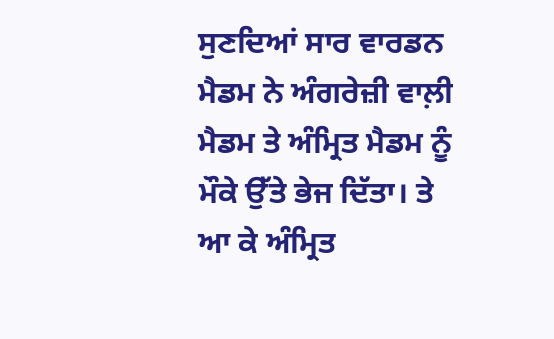ਸੁਣਦਿਆਂ ਸਾਰ ਵਾਰਡਨ ਮੈਡਮ ਨੇ ਅੰਗਰੇਜ਼ੀ ਵਾਲ਼ੀ ਮੈਡਮ ਤੇ ਅੰਮ੍ਰਿਤ ਮੈਡਮ ਨੂੰ ਮੌਕੇ ਉੱਤੇ ਭੇਜ ਦਿੱਤਾ। ਤੇ ਆ ਕੇ ਅੰਮ੍ਰਿਤ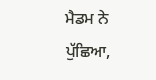ਮੈਡਮ ਨੇ ਪੁੱਛਿਆ,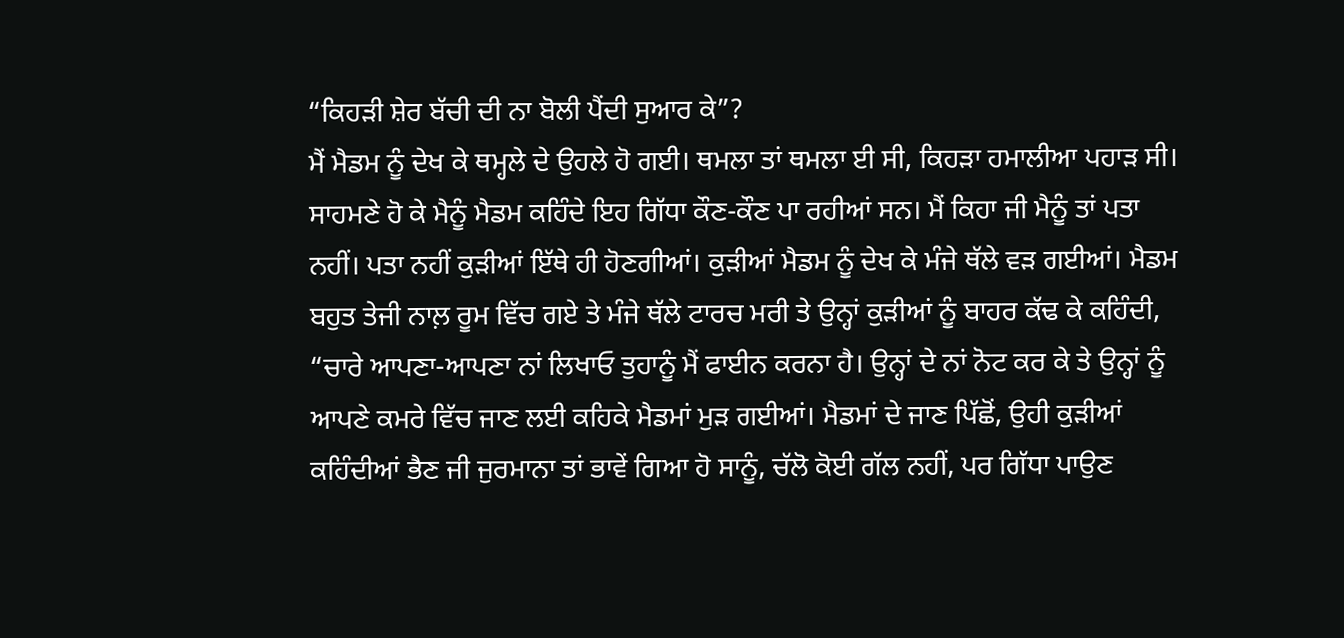“ਕਿਹੜੀ ਸ਼ੇਰ ਬੱਚੀ ਦੀ ਨਾ ਬੋਲੀ ਪੈਂਦੀ ਸੁਆਰ ਕੇ”?
ਮੈਂ ਮੈਡਮ ਨੂੰ ਦੇਖ ਕੇ ਥਮ੍ਹਲੇ ਦੇ ਉਹਲੇ ਹੋ ਗਈ। ਥਮਲਾ ਤਾਂ ਥਮਲਾ ਈ ਸੀ, ਕਿਹੜਾ ਹਮਾਲੀਆ ਪਹਾੜ ਸੀ। ਸਾਹਮਣੇ ਹੋ ਕੇ ਮੈਨੂੰ ਮੈਡਮ ਕਹਿੰਦੇ ਇਹ ਗਿੱਧਾ ਕੌਣ-ਕੌਣ ਪਾ ਰਹੀਆਂ ਸਨ। ਮੈਂ ਕਿਹਾ ਜੀ ਮੈਨੂੰ ਤਾਂ ਪਤਾ ਨਹੀਂ। ਪਤਾ ਨਹੀਂ ਕੁੜੀਆਂ ਇੱਥੇ ਹੀ ਹੋਣਗੀਆਂ। ਕੁੜੀਆਂ ਮੈਡਮ ਨੂੰ ਦੇਖ ਕੇ ਮੰਜੇ ਥੱਲੇ ਵੜ ਗਈਆਂ। ਮੈਡਮ ਬਹੁਤ ਤੇਜੀ ਨਾਲ਼ ਰੂਮ ਵਿੱਚ ਗਏ ਤੇ ਮੰਜੇ ਥੱਲੇ ਟਾਰਚ ਮਰੀ ਤੇ ਉਨ੍ਹਾਂ ਕੁੜੀਆਂ ਨੂੰ ਬਾਹਰ ਕੱਢ ਕੇ ਕਹਿੰਦੀ, “ਚਾਰੇ ਆਪਣਾ-ਆਪਣਾ ਨਾਂ ਲਿਖਾਓ ਤੁਹਾਨੂੰ ਮੈਂ ਫਾਈਨ ਕਰਨਾ ਹੈ। ਉਨ੍ਹਾਂ ਦੇ ਨਾਂ ਨੋਟ ਕਰ ਕੇ ਤੇ ਉਨ੍ਹਾਂ ਨੂੰ ਆਪਣੇ ਕਮਰੇ ਵਿੱਚ ਜਾਣ ਲਈ ਕਹਿਕੇ ਮੈਡਮਾਂ ਮੁੜ ਗਈਆਂ। ਮੈਡਮਾਂ ਦੇ ਜਾਣ ਪਿੱਛੋਂ, ਉਹੀ ਕੁੜੀਆਂ ਕਹਿੰਦੀਆਂ ਭੈਣ ਜੀ ਜੁਰਮਾਨਾ ਤਾਂ ਭਾਵੇਂ ਗਿਆ ਹੋ ਸਾਨੂੰ, ਚੱਲੋ ਕੋਈ ਗੱਲ ਨਹੀਂ, ਪਰ ਗਿੱਧਾ ਪਾਉਣ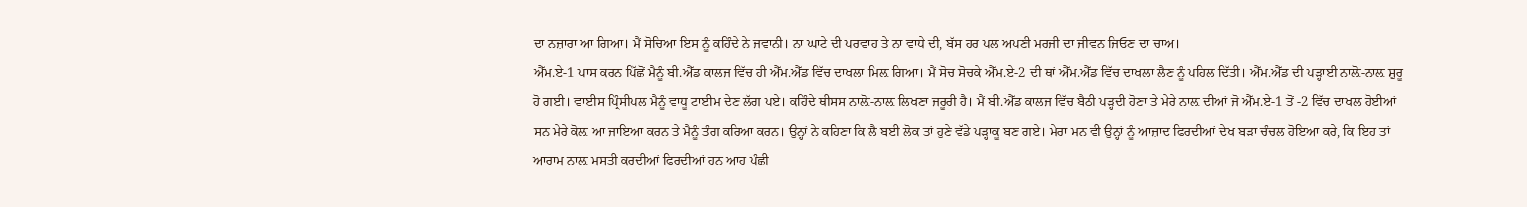ਦਾ ਨਜ਼ਾਰਾ ਆ ਗਿਆ। ਮੈਂ ਸੋਚਿਆ ਇਸ ਨੂੰ ਕਹਿੰਦੇ ਨੇ ਜਵਾਨੀ। ਨਾ ਘਾਟੇ ਦੀ ਪਰਵਾਹ ਤੇ ਨਾ ਵਾਧੇ ਦੀ, ਬੱਸ ਹਰ ਪਲ ਅਪਣੀ ਮਰਜੀ ਦਾ ਜੀਵਨ ਜਿਓਣ ਦਾ ਚਾਅ।
ਐੱਮ.ਏ-1 ਪਾਸ ਕਰਨ ਪਿੱਛੋਂ ਮੈਨੂੰ ਬੀ.ਐੱਡ ਕਾਲਜ ਵਿੱਚ ਹੀ ਐੱਮ.ਐੱਡ ਵਿੱਚ ਦਾਖਲਾ ਮਿਲ਼ ਗਿਆ। ਮੈਂ ਸੋਚ ਸੋਚਕੇ ਐੱਮ.ਏ-2 ਦੀ ਥਾਂ ਐੱਮ.ਐੱਡ ਵਿੱਚ ਦਾਖਲਾ ਲੈਣ ਨੂੰ ਪਹਿਲ ਦਿੱਤੀ। ਐੱਮ.ਐੱਡ ਦੀ ਪੜ੍ਹਾਈ ਨਾਲ਼ੋ-ਨਾਲ਼ ਸ਼ੁਰੂ ਹੋ ਗਈ। ਵਾਈਸ ਪ੍ਰਿੰਸੀਪਲ ਮੈਨੂੰ ਵਾਧੂ ਟਾਈਮ ਦੇਣ ਲੱਗ ਪਏ। ਕਹਿੰਦੇ ਥੀਸਸ ਨਾਲ਼ੋ-ਨਾਲ਼ ਲਿਖਣਾ ਜਰੂਰੀ ਹੈ। ਮੈਂ ਬੀ.ਐੱਡ ਕਾਲਜ ਵਿੱਚ ਬੈਠੀ ਪੜ੍ਹਦੀ ਹੋਣਾ ਤੇ ਮੇਰੇ ਨਾਲ਼ ਦੀਆਂ ਜੋ ਐੱਮ.ਏ-1 ਤੋਂ -2 ਵਿੱਚ ਦਾਖਲ ਹੋਈਆਂ ਸਨ ਮੇਰੇ ਕੋਲ਼ ਆ ਜਾਇਆ ਕਰਨ ਤੇ ਮੈਨੂੰ ਤੰਗ ਕਰਿਆ ਕਰਨ। ਉਨ੍ਹਾਂ ਨੇ ਕਹਿਣਾ ਕਿ ਲੈ ਬਈ ਲੋਕ ਤਾਂ ਹੁਣੇ ਵੱਡੇ ਪੜ੍ਹਾਕੂ ਬਣ ਗਏ। ਮੇਰਾ ਮਨ ਵੀ ਉਨ੍ਹਾਂ ਨੂੰ ਆਜ਼ਾਦ ਫਿਰਦੀਆਂ ਦੇਖ ਬੜਾ ਚੰਚਲ ਹੋਇਆ ਕਰੇ, ਕਿ ਇਹ ਤਾਂ ਆਰਾਮ ਨਾਲ਼ ਮਸਤੀ ਕਰਦੀਆਂ ਫਿਰਦੀਆਂ ਹਨ ਆਹ ਪੰਛੀ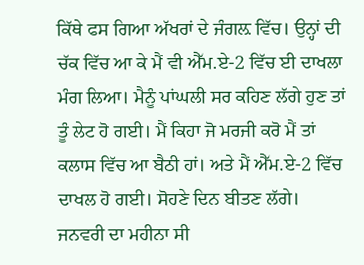ਕਿੱਥੇ ਫਸ ਗਿਆ ਅੱਖਰਾਂ ਦੇ ਜੰਗਲ਼ ਵਿੱਚ। ਉਨ੍ਹਾਂ ਦੀ ਚੱਕ ਵਿੱਚ ਆ ਕੇ ਮੈਂ ਵੀ ਐੱਮ.ਏ-2 ਵਿੱਚ ਈ ਦਾਖਲਾ ਮੰਗ ਲਿਆ। ਮੈਨੂੰ ਪਾਂਘਲੀ ਸਰ ਕਹਿਣ ਲੱਗੇ ਹੁਣ ਤਾਂ ਤੂੰ ਲੇਟ ਹੋ ਗਈ। ਮੈਂ ਕਿਹਾ ਜੋ ਮਰਜੀ ਕਰੋ ਮੈਂ ਤਾਂ ਕਲਾਸ ਵਿੱਚ ਆ ਬੈਠੀ ਹਾਂ। ਅਤੇ ਮੈਂ ਐੱਮ.ਏ-2 ਵਿੱਚ ਦਾਖਲ ਹੋ ਗਈ। ਸੋਹਣੇ ਦਿਨ ਬੀਤਣ ਲੱਗੇ।
ਜਨਵਰੀ ਦਾ ਮਹੀਨਾ ਸੀ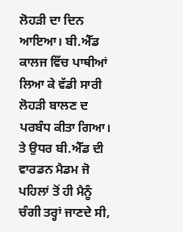ਲੋਹੜੀ ਦਾ ਦਿਨ ਆਇਆ। ਬੀ.ਐੱਡ ਕਾਲਜ ਵਿੱਚ ਪਾਥੀਆਂ ਲਿਆ ਕੇ ਵੱਡੀ ਸਾਰੀ ਲੋਹੜੀ ਬਾਲਣ ਦ ਪਰਬੰਧ ਕੀਤਾ ਗਿਆ। ਤੇ ਉਧਰ ਬੀ.ਐੱਡ ਦੀ ਵਾਰਡਨ ਮੈਡਮ ਜੋ ਪਹਿਲਾਂ ਤੋਂ ਹੀ ਮੈਨੂੰ ਚੰਗੀ ਤਰ੍ਹਾਂ ਜਾਣਦੇ ਸੀ,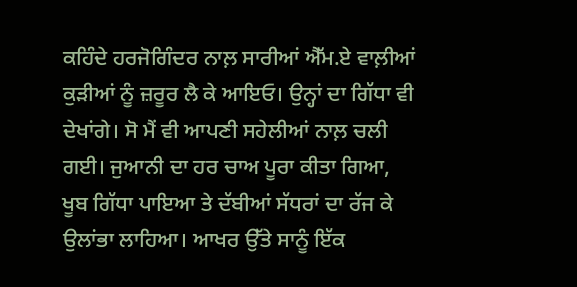ਕਹਿੰਦੇ ਹਰਜੋਗਿੰਦਰ ਨਾਲ਼ ਸਾਰੀਆਂ ਐੱਮ.ਏ ਵਾਲ਼ੀਆਂ ਕੁੜੀਆਂ ਨੂੰ ਜ਼ਰੂਰ ਲੈ ਕੇ ਆਇਓ। ਉਨ੍ਹਾਂ ਦਾ ਗਿੱਧਾ ਵੀ ਦੇਖਾਂਗੇ। ਸੋ ਮੈਂ ਵੀ ਆਪਣੀ ਸਹੇਲੀਆਂ ਨਾਲ਼ ਚਲੀ ਗਈ। ਜੁਆਨੀ ਦਾ ਹਰ ਚਾਅ ਪੂਰਾ ਕੀਤਾ ਗਿਆ, ਖੂਬ ਗਿੱਧਾ ਪਾਇਆ ਤੇ ਦੱਬੀਆਂ ਸੱਧਰਾਂ ਦਾ ਰੱਜ ਕੇ ਉਲਾਂਭਾ ਲਾਹਿਆ। ਆਖਰ ਉੱਤੇ ਸਾਨੂੰ ਇੱਕ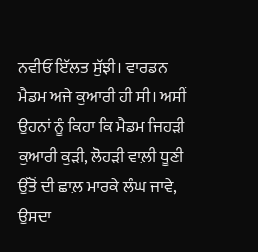ਨਵੀਓਂ ਇੱਲਤ ਸੁੱਝੀ। ਵਾਰਡਨ ਮੈਡਮ ਅਜੇ ਕੁਆਰੀ ਹੀ ਸੀ। ਅਸੀਂ ਉਹਨਾਂ ਨੂੰ ਕਿਹਾ ਕਿ ਮੈਡਮ ਜਿਹੜੀ ਕੁਆਰੀ ਕੁੜੀ, ਲੋਹੜੀ ਵਾਲ਼ੀ ਧੂਣੀ ਉੱਤੋਂ ਦੀ ਛਾਲ਼ ਮਾਰਕੇ ਲੰਘ ਜਾਵੇ, ਉਸਦਾ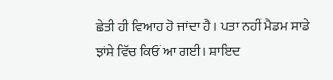ਛੇਤੀ ਹੀ ਵਿਆਹ ਹੋ ਜਾਂਦਾ ਹੈ। ਪਤਾ ਨਹੀਂ ਮੈਡਮ ਸਾਡੇ ਝਾਂਸੇ ਵਿੱਚ ਕਿਓਂ ਆ ਗਈ। ਸ਼ਾਇਦ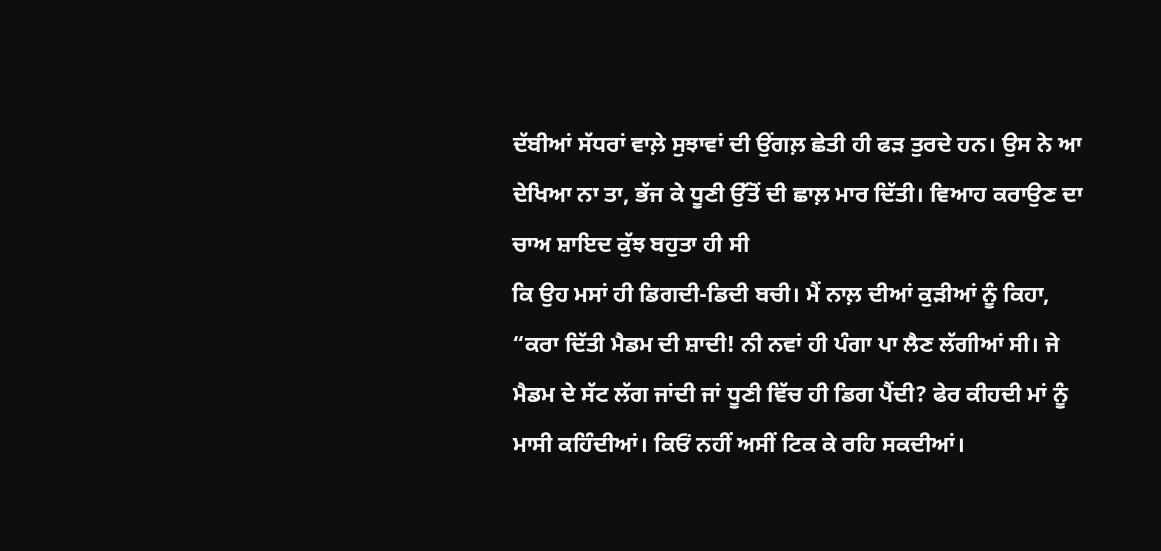ਦੱਬੀਆਂ ਸੱਧਰਾਂ ਵਾਲ਼ੇ ਸੁਝਾਵਾਂ ਦੀ ਉਂਗਲ਼ ਛੇਤੀ ਹੀ ਫੜ ਤੁਰਦੇ ਹਨ। ਉਸ ਨੇ ਆ ਦੇਖਿਆ ਨਾ ਤਾ, ਭੱਜ ਕੇ ਧੂਣੀ ਉੱਤੋਂ ਦੀ ਛਾਲ਼ ਮਾਰ ਦਿੱਤੀ। ਵਿਆਹ ਕਰਾਉਣ ਦਾ ਚਾਅ ਸ਼ਾਇਦ ਕੁੱਝ ਬਹੁਤਾ ਹੀ ਸੀ
ਕਿ ਉਹ ਮਸਾਂ ਹੀ ਡਿਗਦੀ-ਡਿਦੀ ਬਚੀ। ਮੈਂ ਨਾਲ਼ ਦੀਆਂ ਕੁੜੀਆਂ ਨੂੰ ਕਿਹਾ, “ਕਰਾ ਦਿੱਤੀ ਮੈਡਮ ਦੀ ਸ਼ਾਦੀ! ਨੀ ਨਵਾਂ ਹੀ ਪੰਗਾ ਪਾ ਲੈਣ ਲੱਗੀਆਂ ਸੀ। ਜੇ ਮੈਡਮ ਦੇ ਸੱਟ ਲੱਗ ਜਾਂਦੀ ਜਾਂ ਧੂਣੀ ਵਿੱਚ ਹੀ ਡਿਗ ਪੈਂਦੀ? ਫੇਰ ਕੀਹਦੀ ਮਾਂ ਨੂੰ ਮਾਸੀ ਕਹਿੰਦੀਆਂ। ਕਿਓਂ ਨਹੀਂ ਅਸੀਂ ਟਿਕ ਕੇ ਰਹਿ ਸਕਦੀਆਂ।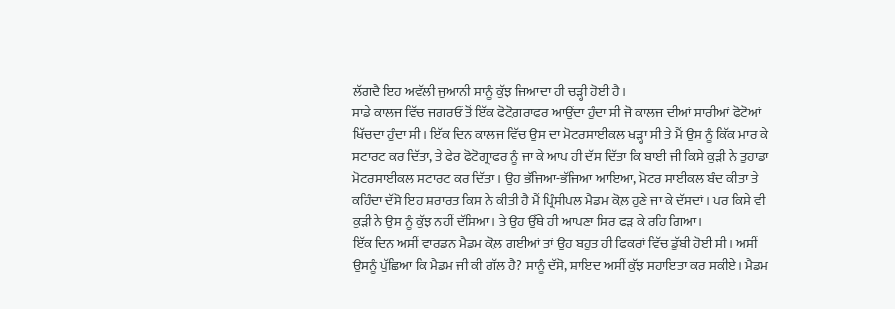ਲੱਗਦੈ ਇਹ ਅਵੱਲੀ ਜੁਆਨੀ ਸਾਨੂੰ ਕੁੱਝ ਜਿਆਦਾ ਹੀ ਚੜ੍ਹੀ ਹੋਈ ਹੈ।
ਸਾਡੇ ਕਾਲਜ ਵਿੱਚ ਜਗਰਓਂ ਤੋਂ ਇੱਕ ਫੋਟੋਗ਼ਰਾਫਰ ਆਉਂਦਾ ਹੁੰਦਾ ਸੀ ਜੋ ਕਾਲਜ ਦੀਆਂ ਸਾਰੀਆਂ ਫੋਟੋਆਂ ਖਿੱਚਦਾ ਹੁੰਦਾ ਸੀ। ਇੱਕ ਦਿਨ ਕਾਲਜ ਵਿੱਚ ਉਸ ਦਾ ਮੋਟਰਸਾਈਕਲ ਖੜ੍ਹਾ ਸੀ ਤੇ ਮੈਂ ਉਸ ਨੂੰ ਕਿੱਕ ਮਾਰ ਕੇ ਸਟਾਰਟ ਕਰ ਦਿੱਤਾ, ਤੇ ਫੇਰ ਫੋਟੋਗ੍ਰਾਫਰ ਨੂੰ ਜਾ ਕੇ ਆਪ ਹੀ ਦੱਸ ਦਿੱਤਾ ਕਿ ਬਾਈ ਜੀ ਕਿਸੇ ਕੁੜੀ ਨੇ ਤੁਹਾਡਾ ਮੋਟਰਸਾਈਕਲ ਸਟਾਰਟ ਕਰ ਦਿੱਤਾ। ਉਹ ਭੱਜਿਆ-ਭੱਜਿਆ ਆਇਆ, ਮੋਟਰ ਸਾਈਕਲ ਬੰਦ ਕੀਤਾ ਤੇ ਕਹਿੰਦਾ ਦੱਸੋ ਇਹ ਸ਼ਰਾਰਤ ਕਿਸ ਨੇ ਕੀਤੀ ਹੈ ਮੈਂ ਪ੍ਰਿੰਸੀਪਲ ਮੈਡਮ ਕੋਲ਼ ਹੁਣੇ ਜਾ ਕੇ ਦੱਸਦਾਂ। ਪਰ ਕਿਸੇ ਵੀ ਕੁੜੀ ਨੇ ਉਸ ਨੂੰ ਕੁੱਝ ਨਹੀਂ ਦੱਸਿਆ। ਤੇ ਉਹ ਉੱਥੇ ਹੀ ਆਪਣਾ ਸਿਰ ਫੜ ਕੇ ਰਹਿ ਗਿਆ।
ਇੱਕ ਦਿਨ ਅਸੀਂ ਵਾਰਡਨ ਮੈਡਮ ਕੋਲ਼ ਗਈਆਂ ਤਾਂ ਉਹ ਬਹੁਤ ਹੀ ਫਿਕਰਾਂ ਵਿੱਚ ਡੁੱਬੀ ਹੋਈ ਸੀ। ਅਸੀਂ ਉਸਨੂੰ ਪੁੱਛਿਆ ਕਿ ਮੈਡਮ ਜੀ ਕੀ ਗੱਲ ਹੈ? ਸਾਨੂੰ ਦੱਸੋ, ਸ਼ਾਇਦ ਅਸੀਂ ਕੁੱਝ ਸਹਾਇਤਾ ਕਰ ਸਕੀਏ। ਮੈਡਮ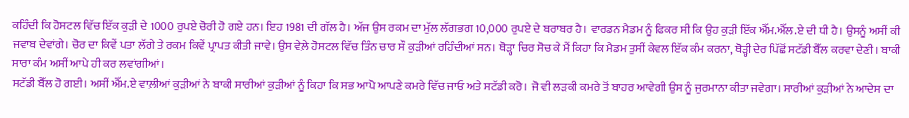ਕਹਿੰਦੀ ਕਿ ਹੋਸਟਲ ਵਿੱਚ ਇੱਕ ਕੁੜੀ ਦੇ 1000 ਰੁਪਏ ਚੋਰੀ ਹੋ ਗਏ ਹਨ। ਇਹ 1981 ਦੀ ਗੱਲ ਹੈ। ਅੱਜ ਉਸ ਰਕਮ ਦਾ ਮੁੱਲ ਲੱਗਭਗ 10,000 ਰੁਪਏ ਦੇ ਬਰਾਬਰ ਹੈ। ਵਾਰਡਨ ਮੈਡਮ ਨੂੰ ਫਿਕਰ ਸੀ ਕਿ ਉਹ ਕੁੜੀ ਇੱਕ ਐੱਮ.ਐੱਲ.ਏ ਦੀ ਧੀ ਹੈ। ਉਸਨੂੰ ਅਸੀਂ ਕੀ ਜਵਾਬ ਦੇਵਾਂਗੇ। ਚੋਰ ਦਾ ਕਿਵੇਂ ਪਤਾ ਲੱਗੇ ਤੇ ਰਕਮ ਕਿਵੇਂ ਪ੍ਰਾਪਤ ਕੀਤੀ ਜਾਵੇ। ਉਸ ਵੇਲ਼ੇ ਹੋਸਟਲ ਵਿੱਚ ਤਿੰਨ ਚਾਰ ਸੌ ਕੁੜੀਆਂ ਰਹਿੰਦੀਆਂ ਸਨ। ਥੋੜ੍ਹਾ ਚਿਰ ਸੋਚ ਕੇ ਮੈਂ ਕਿਹਾ ਕਿ ਮੈਡਮ ਤੁਸੀਂ ਕੇਵਲ ਇੱਕ ਕੰਮ ਕਰਨਾ, ਥੋੜ੍ਹੀ ਦੇਰ ਪਿੱਛੋਂ ਸਟੱਡੀ ਬੈੱਲ ਕਰਵਾ ਦੇਣੀ। ਬਾਕੀ ਸਾਰਾ ਕੰਮ ਅਸੀਂ ਆਪੇ ਹੀ ਕਰ ਲਵਾਂਗੀਆਂ।
ਸਟੱਡੀ ਬੈੱਲ ਹੋ ਗਈ। ਅਸੀਂ ਐੱਮ.ਏ ਵਾਲ਼ੀਆਂ ਕੁੜੀਆਂ ਨੇ ਬਾਕੀ ਸਾਰੀਆਂ ਕੁੜੀਆਂ ਨੂੰ ਕਿਹਾ ਕਿ ਸਭ ਆਪੋ ਆਪਣੇ ਕਮਰੇ ਵਿੱਚ ਜਾਓ ਅਤੇ ਸਟੱਡੀ ਕਰੋ। ਜੋ ਵੀ ਲੜਕੀ ਕਮਰੇ ਤੋਂ ਬਾਹਰ ਆਵੇਗੀ ਉਸ ਨੂੰ ਜੁਰਮਾਨਾ ਕੀਤਾ ਜਵੇਗਾ। ਸਾਰੀਆਂ ਕੁੜੀਆਂ ਨੇ ਆਦੇਸ ਦਾ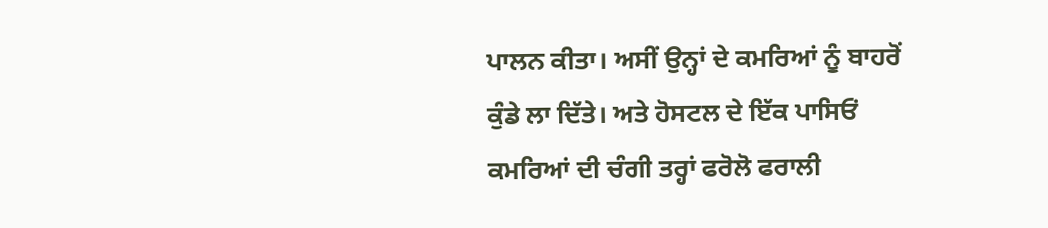ਪਾਲਨ ਕੀਤਾ। ਅਸੀਂ ਉਨ੍ਹਾਂ ਦੇ ਕਮਰਿਆਂ ਨੂੰ ਬਾਹਰੋਂ ਕੁੰਡੇ ਲਾ ਦਿੱਤੇ। ਅਤੇ ਹੋਸਟਲ ਦੇ ਇੱਕ ਪਾਸਿਓਂ ਕਮਰਿਆਂ ਦੀ ਚੰਗੀ ਤਰ੍ਹਾਂ ਫਰੋਲੋ ਫਰਾਲੀ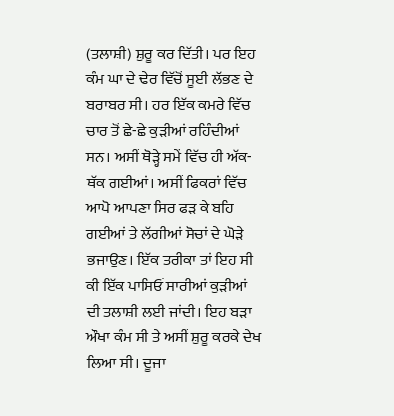(ਤਲਾਸ਼ੀ) ਸ਼ੁਰੂ ਕਰ ਦਿੱਤੀ। ਪਰ ਇਹ ਕੰਮ ਘਾ ਦੇ ਢੇਰ ਵਿੱਚੋਂ ਸੂਈ ਲੱਭਣ ਦੇ ਬਰਾਬਰ ਸੀ। ਹਰ ਇੱਕ ਕਮਰੇ ਵਿੱਚ ਚਾਰ ਤੋਂ ਛੇ-ਛੇ ਕੁੜੀਆਂ ਰਹਿੰਦੀਆਂ ਸਨ। ਅਸੀਂ ਥੋੜ੍ਹੇ ਸਮੇਂ ਵਿੱਚ ਹੀ ਅੱਕ-ਥੱਕ ਗਈਆਂ। ਅਸੀਂ ਫਿਕਰਾਂ ਵਿੱਚ ਆਪੋ ਆਪਣਾ ਸਿਰ ਫੜ ਕੇ ਬਹਿ ਗਈਆਂ ਤੇ ਲੱਗੀਆਂ ਸੋਚਾਂ ਦੇ ਘੋੜੇ ਭਜਾਉਣ। ਇੱਕ ਤਰੀਕਾ ਤਾਂ ਇਹ ਸੀ ਕੀ ਇੱਕ ਪਾਸਿਓਂ ਸਾਰੀਆਂ ਕੁੜੀਆਂ ਦੀ ਤਲਾਸ਼ੀ ਲਈ ਜਾਂਦੀ। ਇਹ ਬੜਾ ਔਖਾ ਕੰਮ ਸੀ ਤੇ ਅਸੀਂ ਸ਼ੁਰੂ ਕਰਕੇ ਦੇਖ ਲਿਆ ਸੀ। ਦੂਜਾ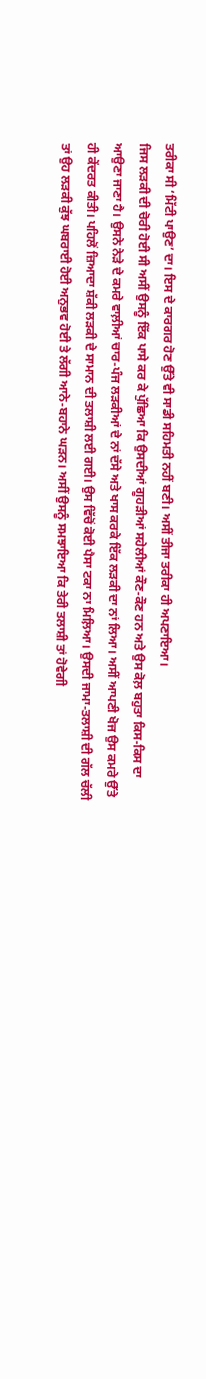ਤਰੀਕਾ ਸੀ ‘ਮਿੱਟੀ ਪਾਉਣ’ ਦਾ। ਇਸ ਦੇ ਕਾਰਗਰ ਹੋਣ ਉੱਤੇ ਵੀ ਸਾਡੀ ਸਹਿਮਤੀ ਨਹੀਂ ਬਣੀ। ਅਸੀਂ ਤੀਜਾ ਤਰੀਕਾ ਹੀ ਅਪਣਾਇਆ।
ਜਿਸ ਲੜਕੀ ਦੀ ਚੋਰੀ ਹੋਈ ਸੀ ਅਸੀਂ ਉਸਨੂੰ ਇੱਕ ਪਾਸੇ ਕਰ ਕੇ ਪੁੱਛਿਆ ਕਿ ਉਸਦੀਆਂ ਗੂਹੜੀਆਂ ਸਹੇਲੀਆਂ ਕੌਣ-ਕੌਣ ਹਨ ਅਤੇ ਉਸ ਕੋਲ਼ ਬਹੁਤਾ ਕਿਸ-ਕਿਸ ਦਾ ਆਉਣਾ ਜਾਣਾ ਹੈ। ਉਸਨੇ ਨੇੜੇ ਦੇ ਕਮਰੇ ਵਾਲ਼ੀਆਂ ਚਾਰ-ਪੰਜ ਲੜਕੀਆਂ ਦੇ ਨਾਂ ਦੱਸੇ ਅਤੇ ਖਾਸ ਕਰਕੇ ਇੱਕ ਲੜਕੀ ਦਾ ਨਾਂ ਲਿਆ। ਅਸੀਂ ਆਪਣੀ ਖੋਜ ਉਸ ਕਮਰੇ ਉੱਤੇ ਹੀ ਕੇਂਦਰਤ ਕੀਤੀ। ਪਹਿਲੋਂ ਜ਼ਿਆਦਾ ਸ਼ੱਕੀ ਲੜਕੀ ਦੇ ਸਾਮਾਨ ਦੀ ਤਲਾਸ਼ੀ ਲਈ ਗਈ। ਉਸ ਵਿੱਚੋਂ ਕੋਈ ਪੈਸਾ ਟਕਾ ਨਾ ਮਿਲ਼ਿਆ। ਉਸਦੀ ਜਾਮਾ-ਤਲਾਸ਼ੀ ਦੀ ਗੱਲ ਚੱਲੀ ਤਾਂ ਉਹ ਲੜਕੀ ਕੁੱਝ ਘਬਰਾਈ ਹੋਈ ਅਨੁਭਵ ਹੋਈ ਤੇ ਲੱਗੀ ਆਨੇ-ਬਹਾਨੇ ਘੜਨ। ਅਸੀਂ ਉਸਨੂੰ ਸਮਝਾਇਆ ਕਿ ਤੇਰੀ ਤਲਾਸ਼ੀ ਤਾਂ ਹੋਵੇਗੀ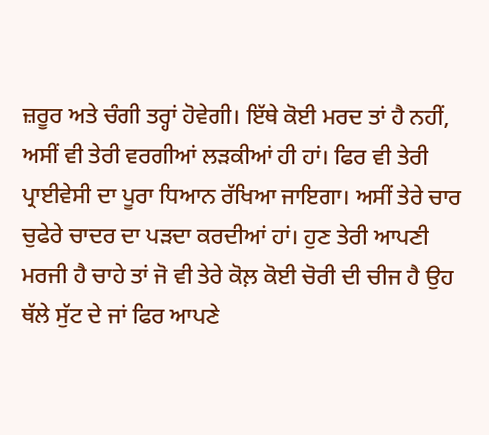ਜ਼ਰੂਰ ਅਤੇ ਚੰਗੀ ਤਰ੍ਹਾਂ ਹੋਵੇਗੀ। ਇੱਥੇ ਕੋਈ ਮਰਦ ਤਾਂ ਹੈ ਨਹੀਂ, ਅਸੀਂ ਵੀ ਤੇਰੀ ਵਰਗੀਆਂ ਲੜਕੀਆਂ ਹੀ ਹਾਂ। ਫਿਰ ਵੀ ਤੇਰੀ ਪ੍ਰਾਈਵੇਸੀ ਦਾ ਪੂਰਾ ਧਿਆਨ ਰੱਖਿਆ ਜਾਇਗਾ। ਅਸੀਂ ਤੇਰੇ ਚਾਰ ਚੁਫੇਰੇ ਚਾਦਰ ਦਾ ਪੜਦਾ ਕਰਦੀਆਂ ਹਾਂ। ਹੁਣ ਤੇਰੀ ਆਪਣੀ ਮਰਜੀ ਹੈ ਚਾਹੇ ਤਾਂ ਜੋ ਵੀ ਤੇਰੇ ਕੋਲ਼ ਕੋਈ ਚੋਰੀ ਦੀ ਚੀਜ ਹੈ ਉਹ ਥੱਲੇ ਸੁੱਟ ਦੇ ਜਾਂ ਫਿਰ ਆਪਣੇ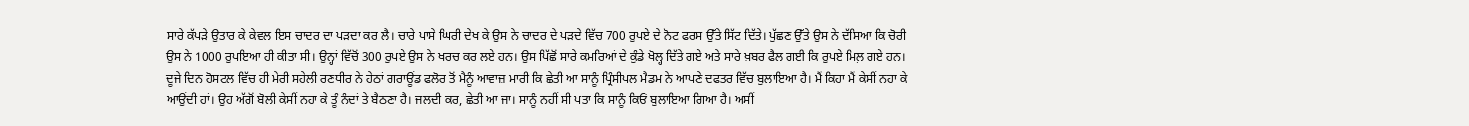ਸਾਰੇ ਕੱਪੜੇ ਉਤਾਰ ਕੇ ਕੇਵਲ ਇਸ ਚਾਦਰ ਦਾ ਪੜਦਾ ਕਰ ਲੈ। ਚਾਰੇ ਪਾਸੇ ਘਿਰੀ ਦੇਖ ਕੇ ਉਸ ਨੇ ਚਾਦਰ ਦੇ ਪੜਦੇ ਵਿੱਚ 700 ਰੁਪਏ ਦੇ ਨੋਟ ਫਰਸ ਉੱਤੇ ਸਿੱਟ ਦਿੱਤੇ। ਪੁੱਛਣ ਉੱਤੇ ਉਸ ਨੇ ਦੱਸਿਆ ਕਿ ਚੋਰੀ ਉਸ ਨੇ 1000 ਰੁਪਇਆ ਹੀ ਕੀਤਾ ਸੀ। ਉਨ੍ਹਾਂ ਵਿੱਚੋਂ 300 ਰੁਪਏ ਉਸ ਨੇ ਖਰਚ ਕਰ ਲਏ ਹਨ। ਉਸ ਪਿੱਛੋਂ ਸਾਰੇ ਕਮਰਿਆਂ ਦੇ ਕੁੰਡੇ ਖੋਲ੍ਹ ਦਿੱਤੇ ਗਏ ਅਤੇ ਸਾਰੇ ਖ਼ਬਰ ਫੈਲ ਗਈ ਕਿ ਰੁਪਏ ਮਿਲ਼ ਗਏ ਹਨ।
ਦੂਜੇ ਦਿਨ ਹੋਸਟਲ ਵਿੱਚ ਹੀ ਮੇਰੀ ਸਹੇਲੀ ਰਣਧੀਰ ਨੇ ਹੇਠਾਂ ਗਰਾਊਂਡ ਫਲੋਰ ਤੋਂ ਮੈਨੂੰ ਆਵਾਜ਼ ਮਾਰੀ ਕਿ ਛੇਤੀ ਆ ਸਾਨੂੰ ਪ੍ਰਿੰਸੀਪਲ ਮੈਡਮ ਨੇ ਆਪਣੇ ਦਫਤਰ ਵਿੱਚ ਬੁਲਾਇਆ ਹੈ। ਮੈਂ ਕਿਹਾ ਮੈਂ ਕੇਸੀਂ ਨਹਾ ਕੇ ਆਉਂਦੀ ਹਾਂ। ਉਹ ਅੱਗੋਂ ਬੋਲੀ ਕੇਸੀਂ ਨਹਾ ਕੇ ਤੂੰ ਨੰਦਾਂ ਤੇ ਬੈਠਣਾ ਹੈ। ਜਲਦੀ ਕਰ, ਛੇਤੀ ਆ ਜਾ। ਸਾਨੂੰ ਨਹੀਂ ਸੀ ਪਤਾ ਕਿ ਸਾਨੂੰ ਕਿਓਂ ਬੁਲਾਇਆ ਗਿਆ ਹੈ। ਅਸੀਂ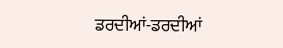ਡਰਦੀਆਂ-ਡਰਦੀਆਂ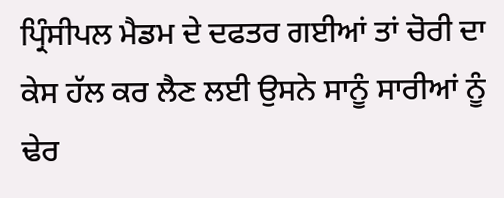ਪ੍ਰਿੰਸੀਪਲ ਮੈਡਮ ਦੇ ਦਫਤਰ ਗਈਆਂ ਤਾਂ ਚੋਰੀ ਦਾ ਕੇਸ ਹੱਲ ਕਰ ਲੈਣ ਲਈ ਉਸਨੇ ਸਾਨੂੰ ਸਾਰੀਆਂ ਨੂੰ ਢੇਰ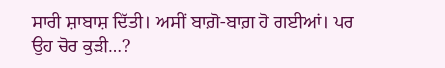ਸਾਰੀ ਸ਼ਾਬਾਸ਼ ਦਿੱਤੀ। ਅਸੀਂ ਬਾਗ਼ੋ-ਬਾਗ਼ ਹੋ ਗਈਆਂ। ਪਰ ਉਹ ਚੋਰ ਕੁੜੀ…?